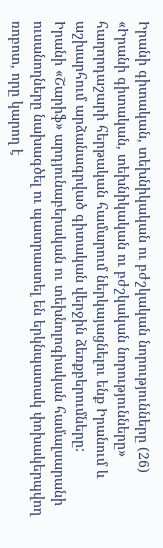Իրանի գիտական, տեխնիկական ու բժշկական նորությունները (26)
«Իրանի գիտական, տեխնիկական ու բժշկական նորությունները» հաղորդաշարի հերթական համարում ներկայացնելու ենք Իրանում և աշխարհում արձանագրված գիտական վերջին ձեռքբերումները:
Իրանի «Շարիֆ» արդյունաբերական ու տեխնոլոգիական համալսարանի ուսանողները նախագծել ու պատրաստել են երկնպատակ փոխակերպվող ռոբոտ, որը կարող է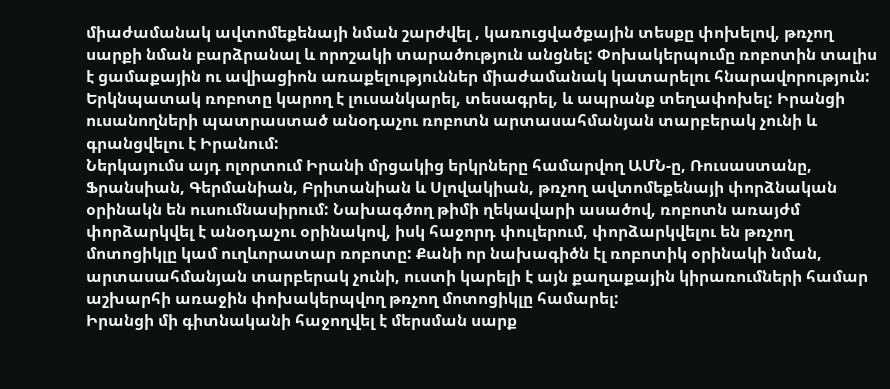միաժամանակ ավտոմեքենայի նման շարժվել , կառուցվածքային տեսքը փոխելով, թռչող սարքի նման բարձրանալ և որոշակի տարածություն անցնել: Փոխակերպումը ռոբոտին տալիս է ցամաքային ու ավիացիոն առաքելություններ միաժամանակ կատարելու հնարավորություն: Երկնպատակ ռոբոտը կարող է լուսանկարել, տեսագրել, և ապրանք տեղափոխել: Իրանցի ուսանողների պատրաստած անօդաչու ռոբոտն արտասահմանյան տարբերակ չունի և գրանցվելու է Իրանում:
Ներկայումս այդ ոլորտում Իրանի մրցակից երկրները համարվող ԱՄՆ-ը, Ռուսաստանը, Ֆրանսիան, Գերմանիան, Բրիտանիան և Սլովակիան, թռչող ավտոմեքենայի փորձնական օրինակն են ուսումնասիրում: Նախագծող թիմի ղեկավարի ասածով, ռոբոտն առայժմ փորձարկվել է անօդաչու օրինակով, իսկ հաջորդ փուլերում, փորձարկվելու են թռչող մոտոցիկլը կամ ուղևորատար ռոբոտը: Քանի որ նախագիծն էլ ռոբոտիկ օրինակի նման, արտասահմանյան տարբերակ չունի, ուստի կարելի է այն քաղաքային կիրառումների համար աշխարհի առաջին փոխակերպվող թռչող մոտոցիկլը համարել:
Իրանցի մի գիտնականի հաջողվել է մերսման սարք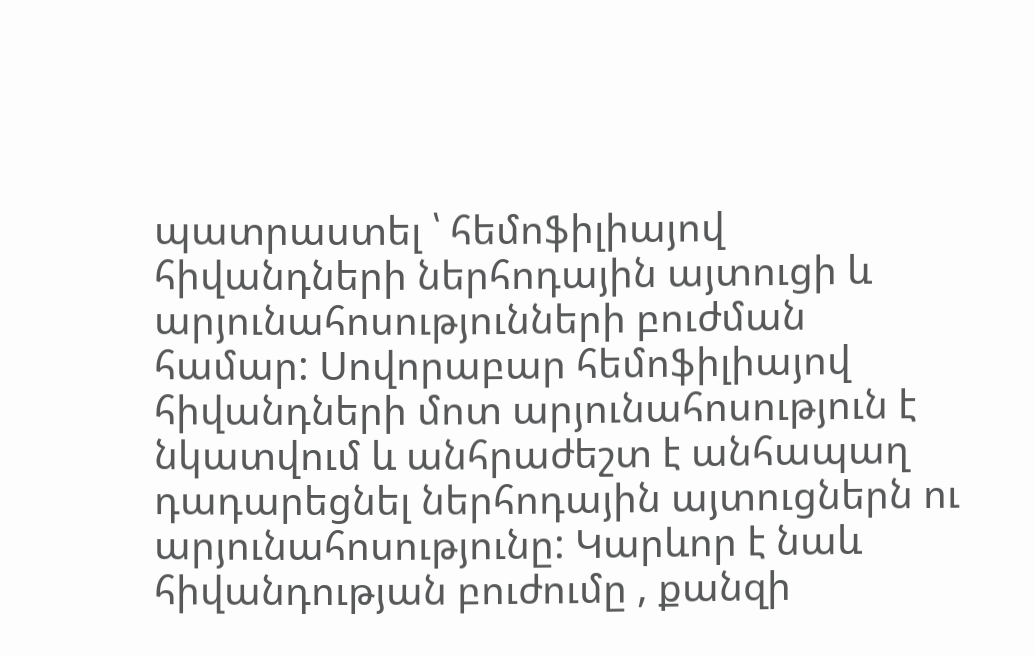պատրաստել ՝ հեմոֆիլիայով հիվանդների ներհոդային այտուցի և արյունահոսությունների բուժման համար: Սովորաբար հեմոֆիլիայով հիվանդների մոտ արյունահոսություն է նկատվում և անհրաժեշտ է անհապաղ դադարեցնել ներհոդային այտուցներն ու արյունահոսությունը: Կարևոր է նաև հիվանդության բուժումը , քանզի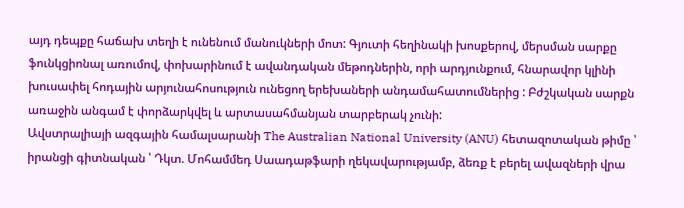այդ դեպքը հաճախ տեղի է ունենում մանուկների մոտ: Գյուտի հեղինակի խոսքերով, մերսման սարքը ֆունկցիոնալ առումով, փոխարինում է ավանդական մեթոդներին, որի արդյունքում, հնարավոր կլինի խուսափել հոդային արյունահոսություն ունեցող երեխաների անդամահատումներից : Բժշկական սարքն առաջին անգամ է փորձարկվել և արտասահմանյան տարբերակ չունի:
Ավստրալիայի ազգային համալսարանի The Australian National University (ANU) հետազոտական թիմը ՝ իրանցի գիտնական ՝ Դկտ. Մոհամմեդ Սաադաթֆարի ղեկավարությամբ, ձեռք է բերել ավազների վրա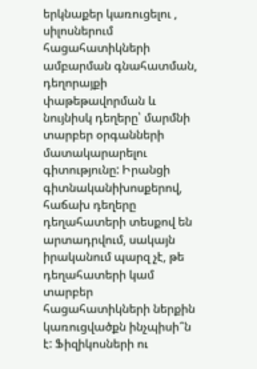երկնաքեր կառուցելու , սիլոսներում հացահատիկների ամբարման գնահատման, դեղորայքի փաթեթավորման և նույնիսկ դեղերը՝ մարմնի տարբեր օրգանների մատակարարելու գիտությունը: Իրանցի գիտնականիխոսքերով, հաճախ դեղերը դեղահատերի տեսքով են արտադրվում, սակայն իրականում պարզ չէ, թե դեղահատերի կամ տարբեր հացահատիկների ներքին կառուցվածքն ինչպիսի՞ն է: Ֆիզիկոսների ու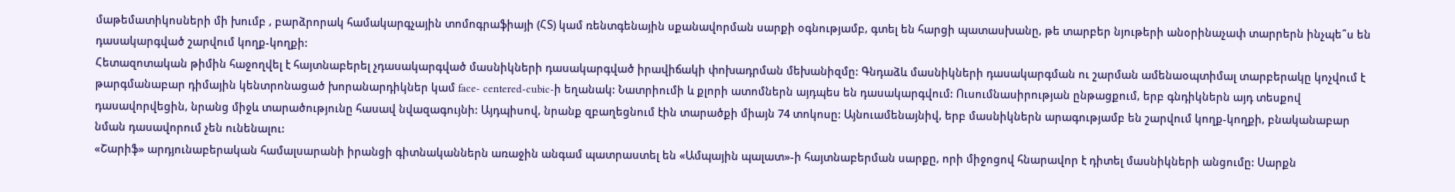մաթեմատիկոսների մի խումբ , բարձրորակ համակարգչային տոմոգրաֆիայի (ՀՏ) կամ ռենտգենային սքանավորման սարքի օգնությամբ, գտել են հարցի պատասխանը, թե տարբեր նյութերի անօրինաչափ տարրերն ինչպե՞ս են դասակարգված շարվում կողք-կողքի:
Հետազոտական թիմին հաջողվել է հայտնաբերել չդասակարգված մասնիկների դասակարգված իրավիճակի փոխադրման մեխանիզմը: Գնդաձև մասնիկների դասակարգման ու շարման ամենաօպտիմալ տարբերակը կոչվում է թարգմանաբար դիմային կենտրոնացած խորանարդիկներ կամ face- centered-cubic-ի եղանակ: Նատրիումի և քլորի ատոմներն այդպես են դասակարգվում: Ուսումնասիրության ընթացքում, երբ գնդիկներն այդ տեսքով դասավորվեցին, նրանց միջև տարածությունը հասավ նվազագույնի: Այդպիսով, նրանք զբաղեցնում էին տարածքի միայն 74 տոկոսը: Այնուամենայնիվ, երբ մասնիկներն արագությամբ են շարվում կողք-կողքի, բնականաբար նման դասավորում չեն ունենալու:
«Շարիֆ» արդյունաբերական համալսարանի իրանցի գիտնականներն առաջին անգամ պատրաստել են «Ամպային պալատ»-ի հայտնաբերման սարքը, որի միջոցով հնարավոր է դիտել մասնիկների անցումը: Սարքն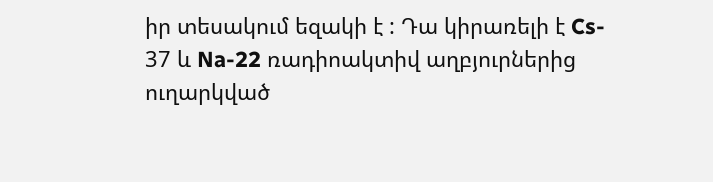իր տեսակում եզակի է : Դա կիրառելի է Cs- 37 և Na-22 ռադիոակտիվ աղբյուրներից ուղարկված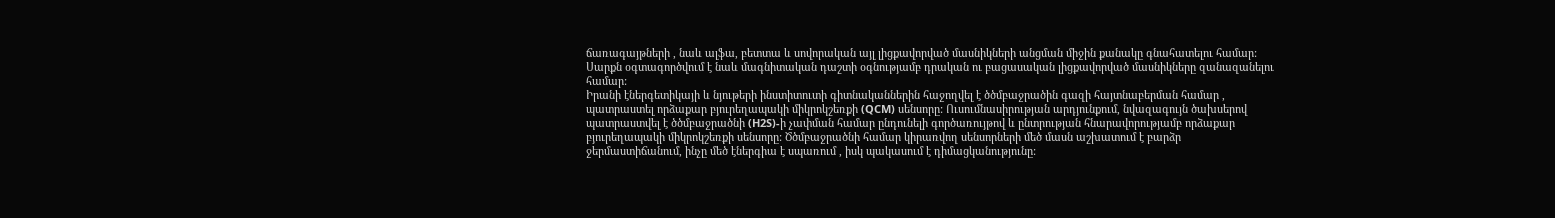ճառագայթների , նաև ալֆա, բետտա և սովորական այլ լիցքավորված մասնիկների անցման միջին քանակը գնահատելու համար: Սարքն օգտագործվում է նաև մագնիտական դաշտի օգնությամբ դրական ու բացասական լիցքավորված մասնիկները զանազանելու համար:
Իրանի էներգետիկայի և նյութերի ինստիտուտի գիտնականներին հաջողվել է ծծմբաջրածին գազի հայտնաբերման համար , պատրաստել որձաքար բյուրեղապակի միկրոկշեռքի (QCM) սենսորը: Ուսումնասիրության արդյունքում, նվազագույն ծախսերով պատրաստվել է ծծմբաջրածնի (H2S)-ի չափման համար ընդունելի գործառույթով և ընտրության հնարավորությամբ որձաքար բյուրեղապակի միկրոկշեռքի սենսորը: Ծծմբաջրածնի համար կիրառվող սենսորների մեծ մասն աշխատում է բարձր ջերմաստիճանում, ինչը մեծ էներգիա է սպառում , իսկ պակասում է դիմացկանությունը: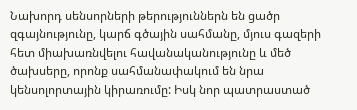Նախորդ սենսորների թերություններն են ցածր զգայնությունը, կարճ գծային սահմանը, մյուս գազերի հետ միախառնվելու հավանականությունը և մեծ ծախսերը, որոնք սահմանափակում են նրա կենսոլորտային կիրառումը: Իսկ նոր պատրաստած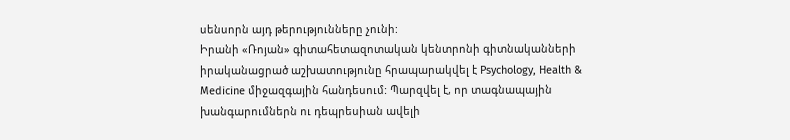սենսորն այդ թերությունները չունի:
Իրանի «Ռոյան» գիտահետազոտական կենտրոնի գիտնականների իրականացրած աշխատությունը հրապարակվել է Psychology, Health & Medicine միջազգային հանդեսում: Պարզվել է, որ տագնապային խանգարումներն ու դեպրեսիան ավելի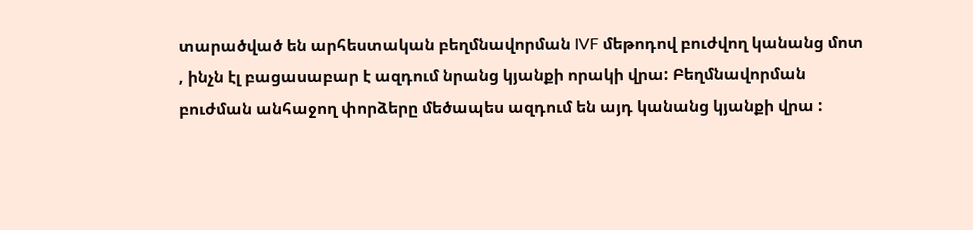տարածված են արհեստական բեղմնավորման IVF մեթոդով բուժվող կանանց մոտ , ինչն էլ բացասաբար է ազդում նրանց կյանքի որակի վրա: Բեղմնավորման բուժման անհաջող փորձերը մեծապես ազդում են այդ կանանց կյանքի վրա :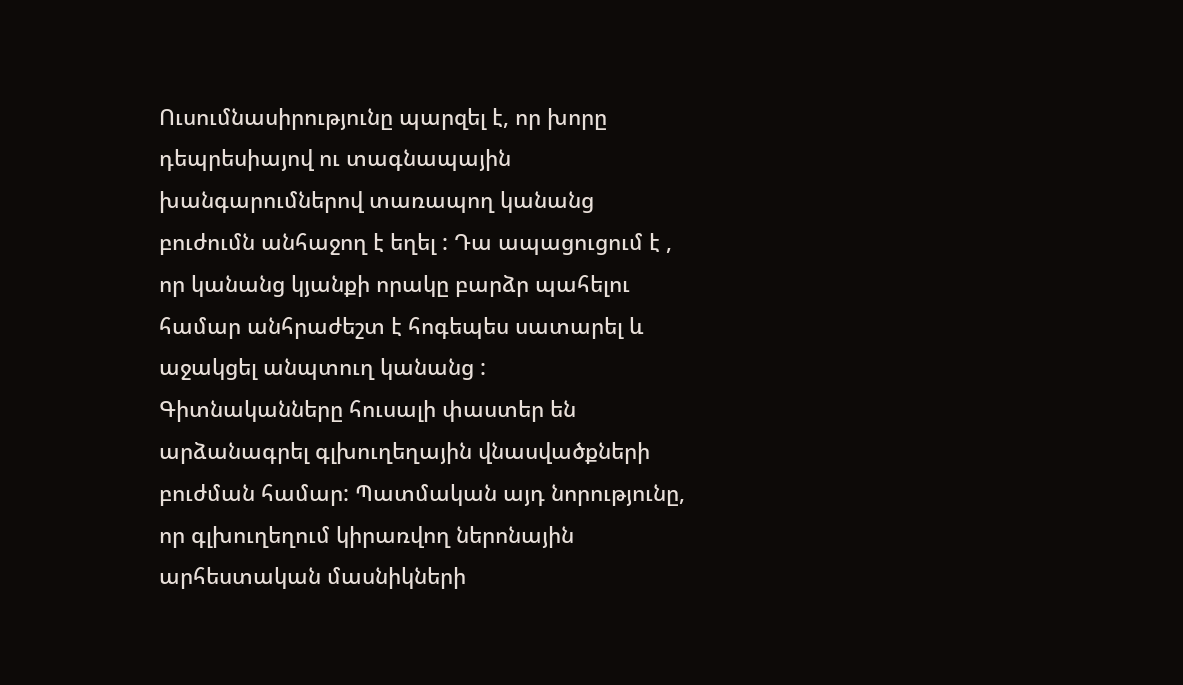Ուսումնասիրությունը պարզել է, որ խորը դեպրեսիայով ու տագնապային խանգարումներով տառապող կանանց բուժումն անհաջող է եղել : Դա ապացուցում է , որ կանանց կյանքի որակը բարձր պահելու համար անհրաժեշտ է հոգեպես սատարել և աջակցել անպտուղ կանանց :
Գիտնականները հուսալի փաստեր են արձանագրել գլխուղեղային վնասվածքների բուժման համար: Պատմական այդ նորությունը, որ գլխուղեղում կիրառվող ներոնային արհեստական մասնիկների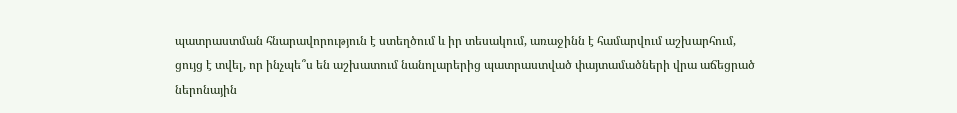պատրաստման հնարավորություն է ստեղծում և իր տեսակում, առաջինն է համարվում աշխարհում, ցույց է տվել, որ ինչպե՞ս են աշխատում նանոլարերից պատրաստված փայտամածների վրա աճեցրած ներոնային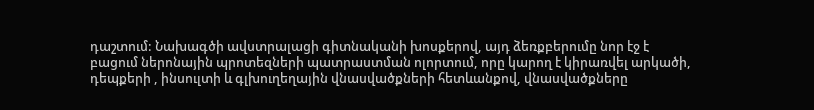դաշտում: Նախագծի ավստրալացի գիտնականի խոսքերով, այդ ձեռքբերումը նոր էջ է բացում ներոնային պրոտեզների պատրաստման ոլորտում, որը կարող է կիրառվել արկածի, դեպքերի , ինսուլտի և գլխուղեղային վնասվածքների հետևանքով, վնասվածքները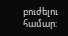բուժելու համար: